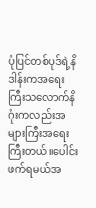ပုံပြင်တစ်ပုဒ်ရဲ့နိဒါန်းကအရေးကြီးသလောက်နိဂုံးကလည်းအများကြီးအရေးကြီးတယ်။ပေါင်းဖက်ရမယ်အ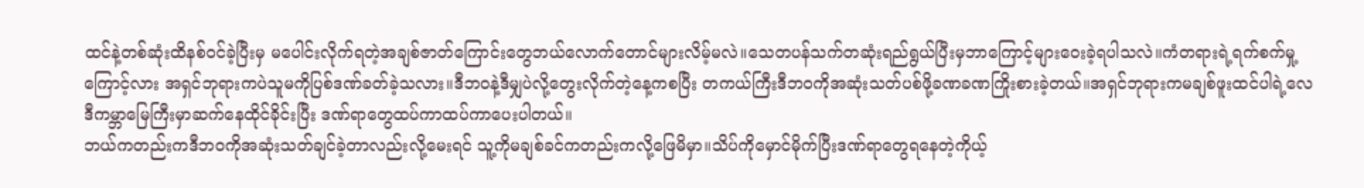ထင်နဲ့တစ်ဆုံးထိနစ်၀င်ခဲ့ပြီးမှ မပေါင်းလိုက်ရတဲ့အချစ်ဇာတ်ကြောင်းတွေဘယ်လောက်တောင်များလိမ့်မလဲ။သေတပန်သက်တဆုံးရည်ရွယ်ပြီးမှဘာကြောင့်များဝေးခဲ့ရပါသလဲ။ကံတရားရဲ့ရက်စက်မှု့ကြောင့်လား အရှင်ဘုရားကပဲသူမကိုပြစ်ဒဏ်ခတ်ခဲ့သလား။ဒီဘ၀နဲ့ဒီမျှပဲလို့တွေးလိုက်တဲ့နေ့ကစပြီး တကယ်ကြီးဒီဘ၀ကိုအဆုံးသတ်ပစ်ဖို့ခဏခဏကြိုးစားခဲ့တယ်။အရှင်ဘုရားကမချစ်ဖူးထင်ပါရဲ့လေ ဒီကမ္ဘာမြေကြီးမှာဆက်နေထိုင်ခိုင်းပြီး ဒဏ်ရာတွေထပ်ကာထပ်ကာပေးပါတယ်။
ဘယ်ကတည်းကဒီဘ၀ကိုအဆုံးသတ်ချင်ခဲ့တာလည်းလို့မေးရင် သူ့ကိုမချစ်ခင်ကတည်းကလို့ဖြေမိမှာ။သိပ်ကိုမှောင်မိုက်ပြီးဒဏ်ရာတွေရနေတဲ့ကိုယ့်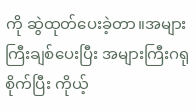ကို ဆွဲထုတ်ပေးခဲ့တာ။အများကြီးချစ်ပေးပြီး အများကြီးဂရုစိုက်ပြီး ကိုယ့်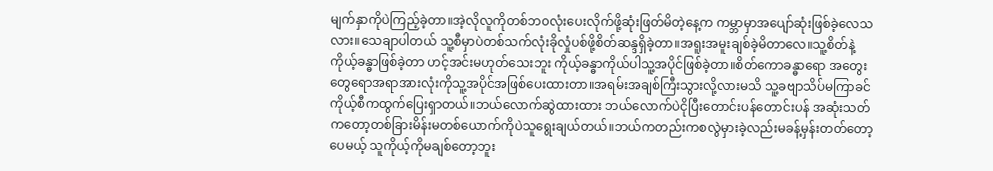မျက်နှာကိုပဲကြည့်ခဲ့တာ။အဲ့လိုလူကိုတစ်ဘ၀လုံးပေးလိုက်ဖို့ဆုံးဖြတ်မိတဲ့နေ့က ကမ္ဘာမှာအပျော်ဆုံးဖြစ်ခဲ့လေသလား။သေချာပါတယ် သူ့စီမှာပဲတစ်သက်လုံးခိုလှုံပစ်ဖို့စိတ်ဆန္ဒရှိခဲ့တာ။အရူးအမူးချစ်ခဲ့မိတာလေ။သူ့စိတ်နဲ့ကိုယ့်ခန္ဓာဖြစ်ခဲ့တာ ဟင့်အင်းမဟုတ်သေးဘူး ကိုယ့်ခန္ဓာကိုယ်ပါသူ့အပိုင်ဖြစ်ခဲ့တာ။စိတ်ကောခန္ဓာရော အတွေးတွေရောအရာအားလုံးကိုသူ့အပိုင်အဖြစ်ပေးထားတာ။အရမ်းအချစ်ကြီးသွားလို့လားမသိ သူ့ခဗျာသိပ်မကြာခင် ကိုယ့်စီကထွက်ပြေးရှာတယ်။ဘယ်လောက်ဆွဲထားထား ဘယ်လောက်ပဲငိုပြီးတောင်းပန်တောင်းပန် အဆုံးသတ်ကတော့တစ်ခြားမိန်းမတစ်ယောက်ကိုပဲသူရွေးချယ်တယ်။ဘယ်ကတည်းကစလွဲမှားခဲ့လည်းမခန့်မှန်းတတ်တော့ပေမယ့် သူကိုယ့်ကိုမချစ်တော့ဘူး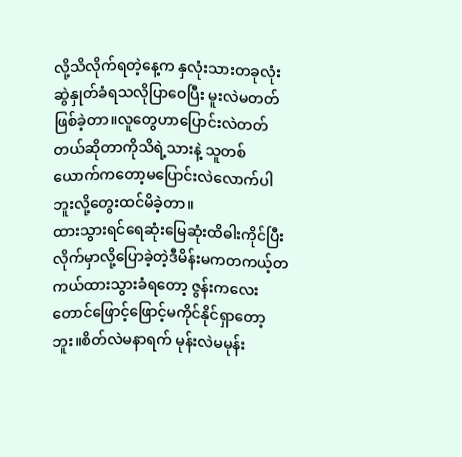လို့သိလိုက်ရတဲ့နေ့က နှလုံးသားတခုလုံးဆွဲနှုတ်ခံရသလိုပြာဝေပြီး မူးလဲမတတ်ဖြစ်ခဲ့တာ။လူတွေဟာပြောင်းလဲတတ်တယ်ဆိုတာကိုသိရဲ့သားနဲ့ သူတစ်ယောက်ကတော့မပြောင်းလဲလောက်ပါဘူးလို့တွေးထင်မိခဲ့တာ။
ထားသွားရင်ရေဆုံးမြေဆုံးထိဓါးကိုင်ပြီးလိုက်မှာလို့ပြောခဲ့တဲ့ဒီမိန်းမကတကယ့်တကယ်ထားသွားခံရတော့ ဇွန်းကလေးတောင်ဖြောင့်ဖြောင့်မကိုင်နိုင်ရှာတော့ဘူး။စိတ်လဲမနာရက် မုန်းလဲမမုန်း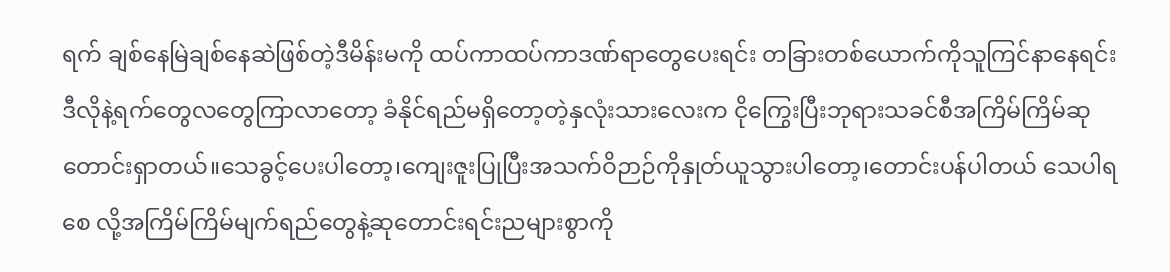ရက် ချစ်နေမြဲချစ်နေဆဲဖြစ်တဲ့ဒီမိန်းမကို ထပ်ကာထပ်ကာဒဏ်ရာတွေပေးရင်း တခြားတစ်ယောက်ကိုသူကြင်နာနေရင်း ဒီလိုနဲ့ရက်တွေလတွေကြာလာတော့ ခံနိုင်ရည်မရှိတော့တဲ့နှလုံးသားလေးက ငိုကြွေးပြီးဘုရားသခင်စီအကြိမ်ကြိမ်ဆုတောင်းရှာတယ်။သေခွင့်ပေးပါတော့၊ကျေးဇူးပြုပြီးအသက်ဝိဉာဉ်ကိုနှုတ်ယူသွားပါတော့၊တောင်းပန်ပါတယ် သေပါရစေ လို့အကြိမ်ကြိမ်မျက်ရည်တွေနဲ့ဆုတောင်းရင်းညများစွာကို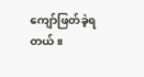ကျော်ဖြတ်ခဲ့ရတယ်။